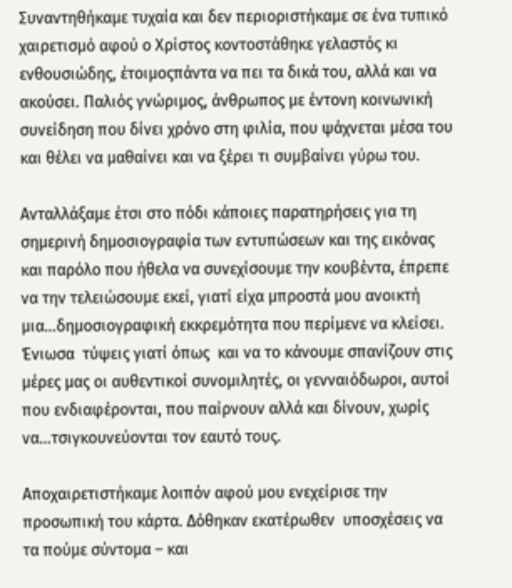Συναντηθήκαμε τυχαία και δεν περιοριστήκαμε σε ένα τυπικό χαιρετισμό αφού ο Χρίστος κοντοστάθηκε γελαστός κι ενθουσιώδης, έτοιμοςπάντα να πει τα δικά του, αλλά και να ακούσει. Παλιός γνώριμος, άνθρωπος με έντονη κοινωνική συνείδηση που δίνει χρόνο στη φιλία, που ψάχνεται μέσα του και θέλει να μαθαίνει και να ξέρει τι συμβαίνει γύρω του.

Ανταλλάξαμε έτσι στο πόδι κάποιες παρατηρήσεις για τη σημερινή δημοσιογραφία των εντυπώσεων και της εικόνας και παρόλο που ήθελα να συνεχίσουμε την κουβέντα, έπρεπε να την τελειώσουμε εκεί, γιατί είχα μπροστά μου ανοικτή μια…δημοσιογραφική εκκρεμότητα που περίμενε να κλείσει. Ένιωσα  τύψεις γιατί όπως  και να το κάνουμε σπανίζουν στις μέρες μας οι αυθεντικοί συνομιλητές, οι γενναιόδωροι, αυτοί που ενδιαφέρονται, που παίρνουν αλλά και δίνουν, χωρίς να…τσιγκουνεύονται τον εαυτό τους.

Αποχαιρετιστήκαμε λοιπόν αφού μου ενεχείρισε την προσωπική του κάρτα. Δόθηκαν εκατέρωθεν  υποσχέσεις να τα πούμε σύντομα – και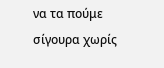να τα πούμε σίγουρα χωρίς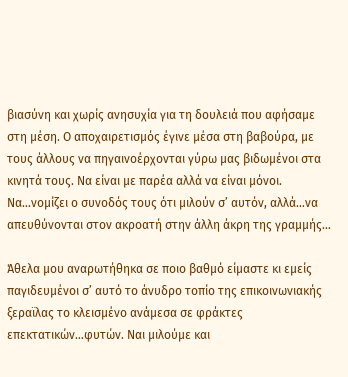βιασύνη και χωρίς ανησυχία για τη δουλειά που αφήσαμε στη μέση. Ο αποχαιρετισμός έγινε μέσα στη βαβούρα, με τους άλλους να πηγαινοέρχονται γύρω μας βιδωμένοι στα κινητά τους. Να είναι με παρέα αλλά να είναι μόνοι. Να…νομίζει ο συνοδός τους ότι μιλούν σ’ αυτόν, αλλά…να απευθύνονται στον ακροατή στην άλλη άκρη της γραμμής…

Άθελα μου αναρωτήθηκα σε ποιο βαθμό είμαστε κι εμείς παγιδευμένοι σ’ αυτό το άνυδρο τοπίο της επικοινωνιακής ξεραϊλας το κλεισμένο ανάμεσα σε φράκτες επεκτατικών…φυτών. Ναι μιλούμε και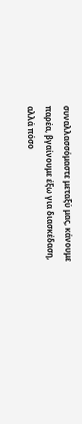συναλλασσόμαστε μεταξύ μας, κάνουμε παρέα, βγαίνουμε έξω για διασκέδαση, αλλά πόσο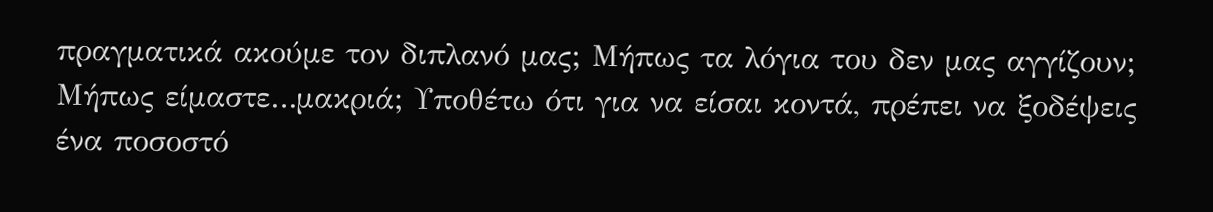πραγματικά ακούμε τον διπλανό μας; Μήπως τα λόγια του δεν μας αγγίζουν; Μήπως είμαστε…μακριά; Υποθέτω ότι για να είσαι κοντά, πρέπει να ξοδέψεις ένα ποσοστό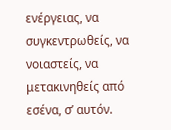ενέργειας, να συγκεντρωθείς, να νοιαστείς, να μετακινηθείς από εσένα, σ’ αυτόν.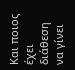Και ποιος έχει διάθεση να γίνει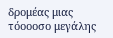δρομέας μιας τόοοοσο μεγάλης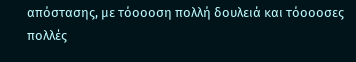απόστασης, με τόοοοση πολλή δουλειά και τόοοοσες πολλές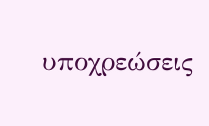υποχρεώσεις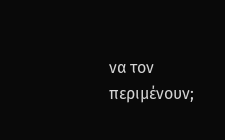να τον περιμένουν;